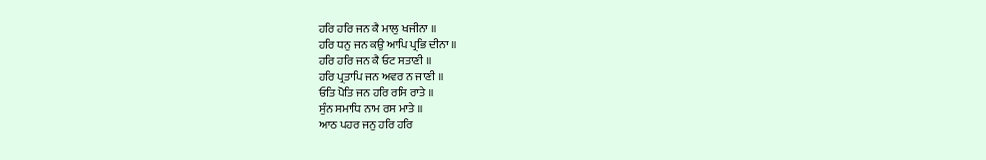ਹਰਿ ਹਰਿ ਜਨ ਕੈ ਮਾਲੁ ਖਜੀਨਾ ॥
ਹਰਿ ਧਨੁ ਜਨ ਕਉ ਆਪਿ ਪ੍ਰਭਿ ਦੀਨਾ ॥
ਹਰਿ ਹਰਿ ਜਨ ਕੈ ਓਟ ਸਤਾਣੀ ॥
ਹਰਿ ਪ੍ਰਤਾਪਿ ਜਨ ਅਵਰ ਨ ਜਾਣੀ ॥
ਓਤਿ ਪੋਤਿ ਜਨ ਹਰਿ ਰਸਿ ਰਾਤੇ ॥
ਸੁੰਨ ਸਮਾਧਿ ਨਾਮ ਰਸ ਮਾਤੇ ॥
ਆਠ ਪਹਰ ਜਨੁ ਹਰਿ ਹਰਿ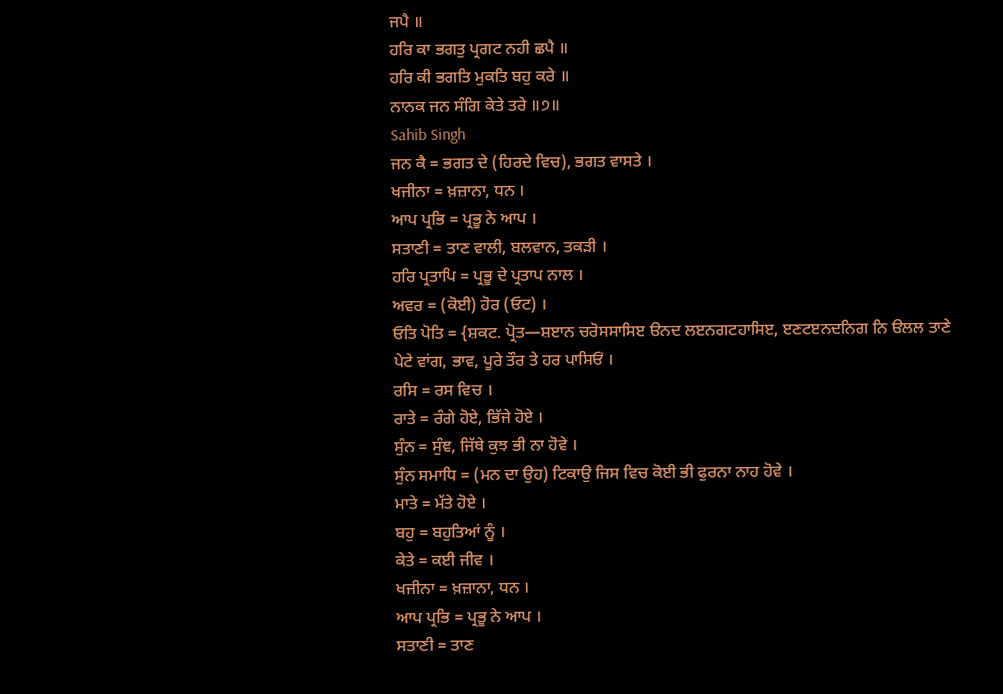ਜਪੈ ॥
ਹਰਿ ਕਾ ਭਗਤੁ ਪ੍ਰਗਟ ਨਹੀ ਛਪੈ ॥
ਹਰਿ ਕੀ ਭਗਤਿ ਮੁਕਤਿ ਬਹੁ ਕਰੇ ॥
ਨਾਨਕ ਜਨ ਸੰਗਿ ਕੇਤੇ ਤਰੇ ॥੭॥
Sahib Singh
ਜਨ ਕੈ = ਭਗਤ ਦੇ (ਹਿਰਦੇ ਵਿਚ), ਭਗਤ ਵਾਸਤੇ ।
ਖਜੀਨਾ = ਖ਼ਜ਼ਾਨਾ, ਧਨ ।
ਆਪ ਪ੍ਰਭਿ = ਪ੍ਰਭੂ ਨੇ ਆਪ ।
ਸਤਾਣੀ = ਤਾਣ ਵਾਲੀ, ਬਲਵਾਨ, ਤਕੜੀ ।
ਹਰਿ ਪ੍ਰਤਾਪਿ = ਪ੍ਰਭੂ ਦੇ ਪ੍ਰਤਾਪ ਨਾਲ ।
ਅਵਰ = (ਕੋਈ) ਹੋਰ (ਓਟ) ।
ਓਤਿ ਪੋਤਿ = {ਸ਼ਕਟ. ਪ੍ਰੋਤ—ਸ਼ੲਾਨ ਚਰੋਸਸਾਸਿੲ ੳਨਦ ਲੲਨਗਟਹਾਸਿੲ, ੲਣਟੲਨਦਨਿਗ ਨਿ ੳਲਲ ਤਾਣੇ ਪੇਟੇ ਵਾਂਗ, ਭਾਵ, ਪੂਰੇ ਤੌਰ ਤੇ ਹਰ ਪਾਸਿਓਂ ।
ਰਸਿ = ਰਸ ਵਿਚ ।
ਰਾਤੇ = ਰੰਗੇ ਹੋਏ, ਭਿੱਜੇ ਹੋਏ ।
ਸੁੰਨ = ਸੁੰਞ, ਜਿੱਥੇ ਕੁਝ ਭੀ ਨਾ ਹੋਵੇ ।
ਸੁੰਨ ਸਮਾਧਿ = (ਮਨ ਦਾ ਉਹ) ਟਿਕਾਉ ਜਿਸ ਵਿਚ ਕੋਈ ਭੀ ਫੁਰਨਾ ਨਾਹ ਹੋਵੇ ।
ਮਾਤੇ = ਮੱਤੇ ਹੋਏ ।
ਬਹੁ = ਬਹੁਤਿਆਂ ਨੂੰ ।
ਕੇਤੇ = ਕਈ ਜੀਵ ।
ਖਜੀਨਾ = ਖ਼ਜ਼ਾਨਾ, ਧਨ ।
ਆਪ ਪ੍ਰਭਿ = ਪ੍ਰਭੂ ਨੇ ਆਪ ।
ਸਤਾਣੀ = ਤਾਣ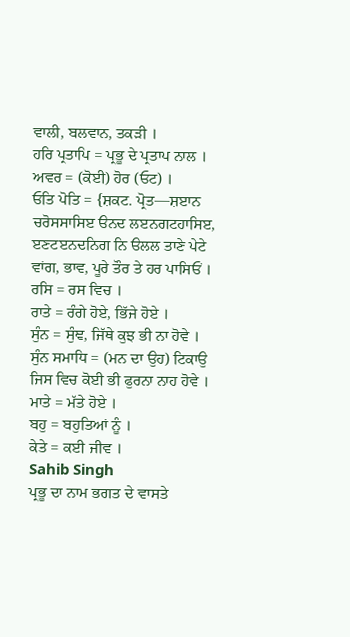ਵਾਲੀ, ਬਲਵਾਨ, ਤਕੜੀ ।
ਹਰਿ ਪ੍ਰਤਾਪਿ = ਪ੍ਰਭੂ ਦੇ ਪ੍ਰਤਾਪ ਨਾਲ ।
ਅਵਰ = (ਕੋਈ) ਹੋਰ (ਓਟ) ।
ਓਤਿ ਪੋਤਿ = {ਸ਼ਕਟ. ਪ੍ਰੋਤ—ਸ਼ੲਾਨ ਚਰੋਸਸਾਸਿੲ ੳਨਦ ਲੲਨਗਟਹਾਸਿੲ, ੲਣਟੲਨਦਨਿਗ ਨਿ ੳਲਲ ਤਾਣੇ ਪੇਟੇ ਵਾਂਗ, ਭਾਵ, ਪੂਰੇ ਤੌਰ ਤੇ ਹਰ ਪਾਸਿਓਂ ।
ਰਸਿ = ਰਸ ਵਿਚ ।
ਰਾਤੇ = ਰੰਗੇ ਹੋਏ, ਭਿੱਜੇ ਹੋਏ ।
ਸੁੰਨ = ਸੁੰਞ, ਜਿੱਥੇ ਕੁਝ ਭੀ ਨਾ ਹੋਵੇ ।
ਸੁੰਨ ਸਮਾਧਿ = (ਮਨ ਦਾ ਉਹ) ਟਿਕਾਉ ਜਿਸ ਵਿਚ ਕੋਈ ਭੀ ਫੁਰਨਾ ਨਾਹ ਹੋਵੇ ।
ਮਾਤੇ = ਮੱਤੇ ਹੋਏ ।
ਬਹੁ = ਬਹੁਤਿਆਂ ਨੂੰ ।
ਕੇਤੇ = ਕਈ ਜੀਵ ।
Sahib Singh
ਪ੍ਰਭੂ ਦਾ ਨਾਮ ਭਗਤ ਦੇ ਵਾਸਤੇ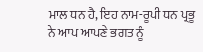ਮਾਲ ਧਨ ਹੈ, ਇਹ ਨਾਮ-ਰੂਪੀ ਧਨ ਪ੍ਰਭੂ ਨੇ ਆਪ ਆਪਣੇ ਭਗਤ ਨੂੰ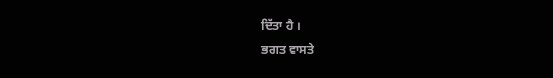ਦਿੱਤਾ ਹੈ ।
ਭਗਤ ਵਾਸਤੇ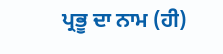ਪ੍ਰਭੂ ਦਾ ਨਾਮ (ਹੀ)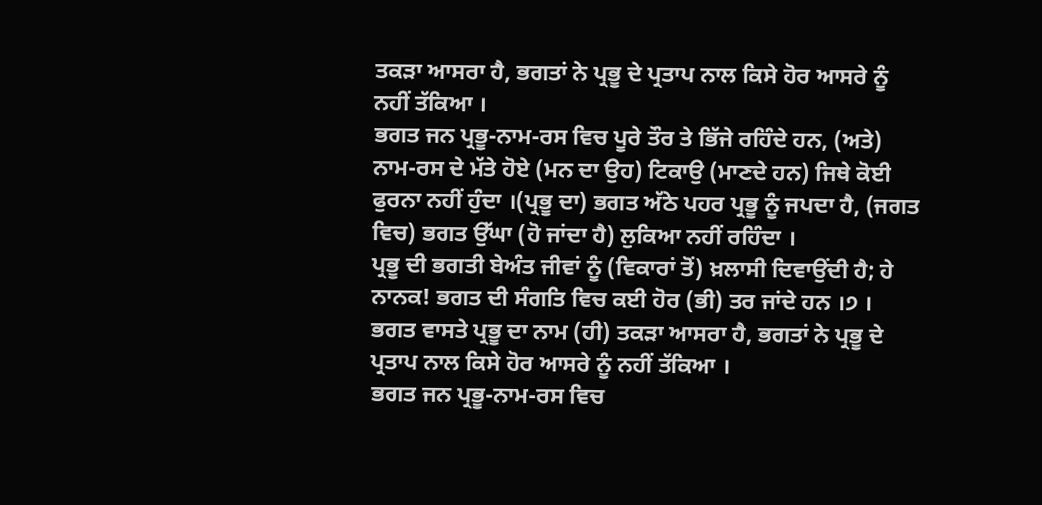ਤਕੜਾ ਆਸਰਾ ਹੈ, ਭਗਤਾਂ ਨੇ ਪ੍ਰਭੂ ਦੇ ਪ੍ਰਤਾਪ ਨਾਲ ਕਿਸੇ ਹੋਰ ਆਸਰੇ ਨੂੰ ਨਹੀਂ ਤੱਕਿਆ ।
ਭਗਤ ਜਨ ਪ੍ਰਭੂ-ਨਾਮ-ਰਸ ਵਿਚ ਪੂਰੇ ਤੌਰ ਤੇ ਭਿੱਜੇ ਰਹਿੰਦੇ ਹਨ, (ਅਤੇ) ਨਾਮ-ਰਸ ਦੇ ਮੱਤੇ ਹੋਏ (ਮਨ ਦਾ ਉਹ) ਟਿਕਾਉ (ਮਾਣਦੇ ਹਨ) ਜਿਥੇ ਕੋਈ ਫੁਰਨਾ ਨਹੀਂ ਹੁੰਦਾ ।(ਪ੍ਰਭੂ ਦਾ) ਭਗਤ ਅੱਠੇ ਪਹਰ ਪ੍ਰਭੂ ਨੂੰ ਜਪਦਾ ਹੈ, (ਜਗਤ ਵਿਚ) ਭਗਤ ਉੱਘਾ (ਹੋ ਜਾਂਦਾ ਹੈ) ਲੁਕਿਆ ਨਹੀਂ ਰਹਿੰਦਾ ।
ਪ੍ਰਭੂ ਦੀ ਭਗਤੀ ਬੇਅੰਤ ਜੀਵਾਂ ਨੂੰ (ਵਿਕਾਰਾਂ ਤੋਂ) ਖ਼ਲਾਸੀ ਦਿਵਾਉਂਦੀ ਹੈ; ਹੇ ਨਾਨਕ! ਭਗਤ ਦੀ ਸੰਗਤਿ ਵਿਚ ਕਈ ਹੋਰ (ਭੀ) ਤਰ ਜਾਂਦੇ ਹਨ ।੭ ।
ਭਗਤ ਵਾਸਤੇ ਪ੍ਰਭੂ ਦਾ ਨਾਮ (ਹੀ) ਤਕੜਾ ਆਸਰਾ ਹੈ, ਭਗਤਾਂ ਨੇ ਪ੍ਰਭੂ ਦੇ ਪ੍ਰਤਾਪ ਨਾਲ ਕਿਸੇ ਹੋਰ ਆਸਰੇ ਨੂੰ ਨਹੀਂ ਤੱਕਿਆ ।
ਭਗਤ ਜਨ ਪ੍ਰਭੂ-ਨਾਮ-ਰਸ ਵਿਚ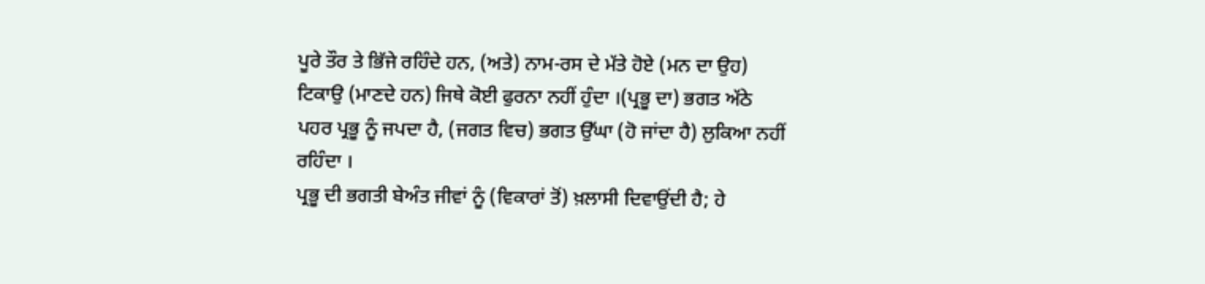ਪੂਰੇ ਤੌਰ ਤੇ ਭਿੱਜੇ ਰਹਿੰਦੇ ਹਨ, (ਅਤੇ) ਨਾਮ-ਰਸ ਦੇ ਮੱਤੇ ਹੋਏ (ਮਨ ਦਾ ਉਹ) ਟਿਕਾਉ (ਮਾਣਦੇ ਹਨ) ਜਿਥੇ ਕੋਈ ਫੁਰਨਾ ਨਹੀਂ ਹੁੰਦਾ ।(ਪ੍ਰਭੂ ਦਾ) ਭਗਤ ਅੱਠੇ ਪਹਰ ਪ੍ਰਭੂ ਨੂੰ ਜਪਦਾ ਹੈ, (ਜਗਤ ਵਿਚ) ਭਗਤ ਉੱਘਾ (ਹੋ ਜਾਂਦਾ ਹੈ) ਲੁਕਿਆ ਨਹੀਂ ਰਹਿੰਦਾ ।
ਪ੍ਰਭੂ ਦੀ ਭਗਤੀ ਬੇਅੰਤ ਜੀਵਾਂ ਨੂੰ (ਵਿਕਾਰਾਂ ਤੋਂ) ਖ਼ਲਾਸੀ ਦਿਵਾਉਂਦੀ ਹੈ; ਹੇ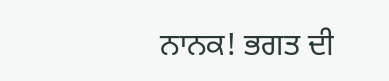ਨਾਨਕ! ਭਗਤ ਦੀ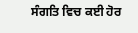ਸੰਗਤਿ ਵਿਚ ਕਈ ਹੋਰ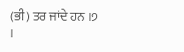(ਭੀ) ਤਰ ਜਾਂਦੇ ਹਨ ।੭ ।